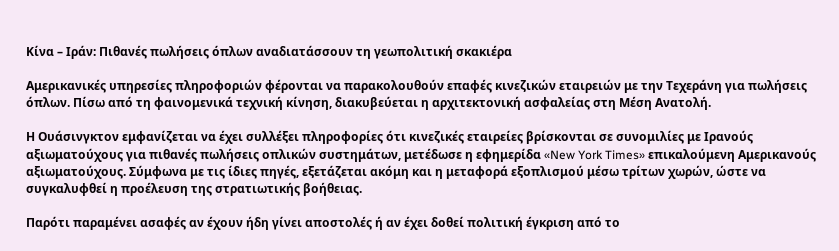Κίνα – Ιράν: Πιθανές πωλήσεις όπλων αναδιατάσσουν τη γεωπολιτική σκακιέρα

Αμερικανικές υπηρεσίες πληροφοριών φέρονται να παρακολουθούν επαφές κινεζικών εταιρειών με την Τεχεράνη για πωλήσεις όπλων. Πίσω από τη φαινομενικά τεχνική κίνηση, διακυβεύεται η αρχιτεκτονική ασφαλείας στη Μέση Ανατολή.

Η Ουάσινγκτον εμφανίζεται να έχει συλλέξει πληροφορίες ότι κινεζικές εταιρείες βρίσκονται σε συνομιλίες με Ιρανούς αξιωματούχους για πιθανές πωλήσεις οπλικών συστημάτων, μετέδωσε η εφημερίδα «New York Times» επικαλούμενη Αμερικανούς αξιωματούχους. Σύμφωνα με τις ίδιες πηγές, εξετάζεται ακόμη και η μεταφορά εξοπλισμού μέσω τρίτων χωρών, ώστε να συγκαλυφθεί η προέλευση της στρατιωτικής βοήθειας.

Παρότι παραμένει ασαφές αν έχουν ήδη γίνει αποστολές ή αν έχει δοθεί πολιτική έγκριση από το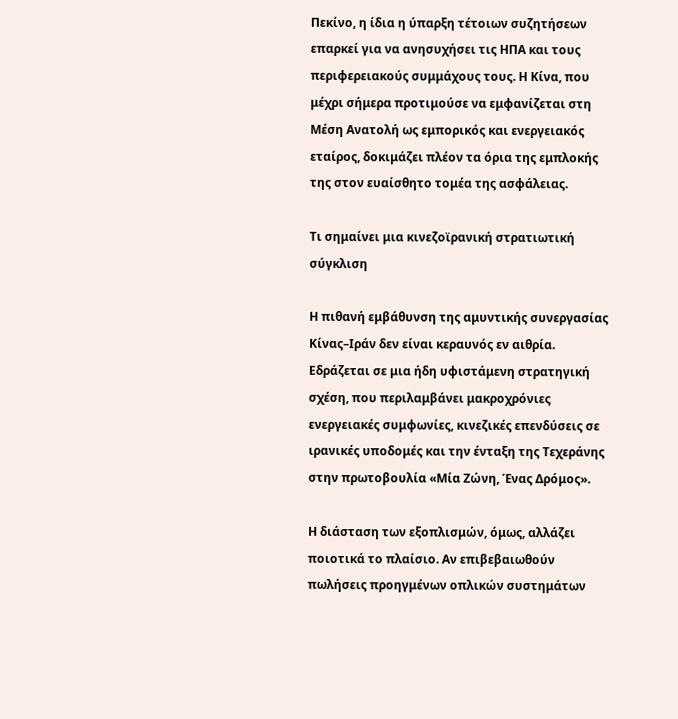Πεκίνο, η ίδια η ύπαρξη τέτοιων συζητήσεων επαρκεί για να ανησυχήσει τις ΗΠΑ και τους περιφερειακούς συμμάχους τους. Η Κίνα, που μέχρι σήμερα προτιμούσε να εμφανίζεται στη Μέση Ανατολή ως εμπορικός και ενεργειακός εταίρος, δοκιμάζει πλέον τα όρια της εμπλοκής της στον ευαίσθητο τομέα της ασφάλειας.

Τι σημαίνει μια κινεζοϊρανική στρατιωτική σύγκλιση

Η πιθανή εμβάθυνση της αμυντικής συνεργασίας Κίνας–Ιράν δεν είναι κεραυνός εν αιθρία. Εδράζεται σε μια ήδη υφιστάμενη στρατηγική σχέση, που περιλαμβάνει μακροχρόνιες ενεργειακές συμφωνίες, κινεζικές επενδύσεις σε ιρανικές υποδομές και την ένταξη της Τεχεράνης στην πρωτοβουλία «Μία Ζώνη, Ένας Δρόμος».

Η διάσταση των εξοπλισμών, όμως, αλλάζει ποιοτικά το πλαίσιο. Αν επιβεβαιωθούν πωλήσεις προηγμένων οπλικών συστημάτων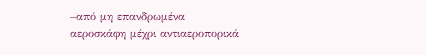–από μη επανδρωμένα αεροσκάφη μέχρι αντιαεροπορικά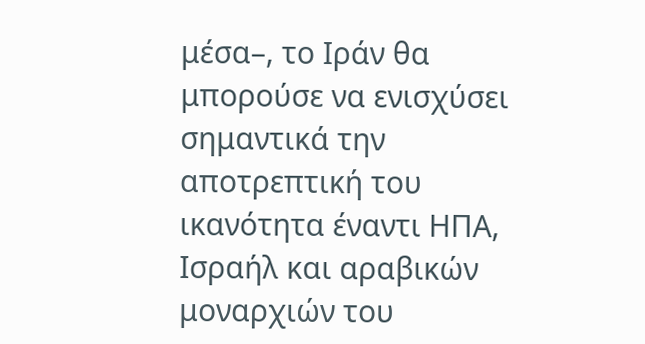μέσα–, το Ιράν θα μπορούσε να ενισχύσει σημαντικά την αποτρεπτική του ικανότητα έναντι ΗΠΑ, Ισραήλ και αραβικών μοναρχιών του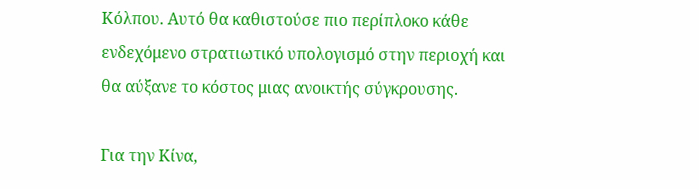Κόλπου. Αυτό θα καθιστούσε πιο περίπλοκο κάθε ενδεχόμενο στρατιωτικό υπολογισμό στην περιοχή και θα αύξανε το κόστος μιας ανοικτής σύγκρουσης.

Για την Κίνα,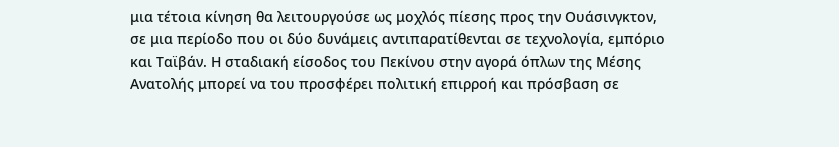μια τέτοια κίνηση θα λειτουργούσε ως μοχλός πίεσης προς την Ουάσινγκτον, σε μια περίοδο που οι δύο δυνάμεις αντιπαρατίθενται σε τεχνολογία, εμπόριο και Ταϊβάν. Η σταδιακή είσοδος του Πεκίνου στην αγορά όπλων της Μέσης Ανατολής μπορεί να του προσφέρει πολιτική επιρροή και πρόσβαση σε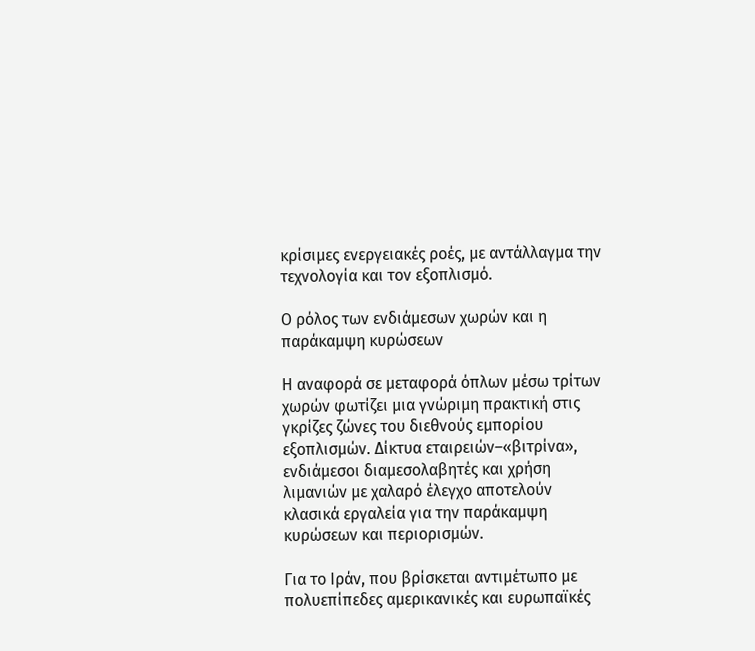κρίσιμες ενεργειακές ροές, με αντάλλαγμα την τεχνολογία και τον εξοπλισμό.

Ο ρόλος των ενδιάμεσων χωρών και η παράκαμψη κυρώσεων

Η αναφορά σε μεταφορά όπλων μέσω τρίτων χωρών φωτίζει μια γνώριμη πρακτική στις γκρίζες ζώνες του διεθνούς εμπορίου εξοπλισμών. Δίκτυα εταιρειών–«βιτρίνα», ενδιάμεσοι διαμεσολαβητές και χρήση λιμανιών με χαλαρό έλεγχο αποτελούν κλασικά εργαλεία για την παράκαμψη κυρώσεων και περιορισμών.

Για το Ιράν, που βρίσκεται αντιμέτωπο με πολυεπίπεδες αμερικανικές και ευρωπαϊκές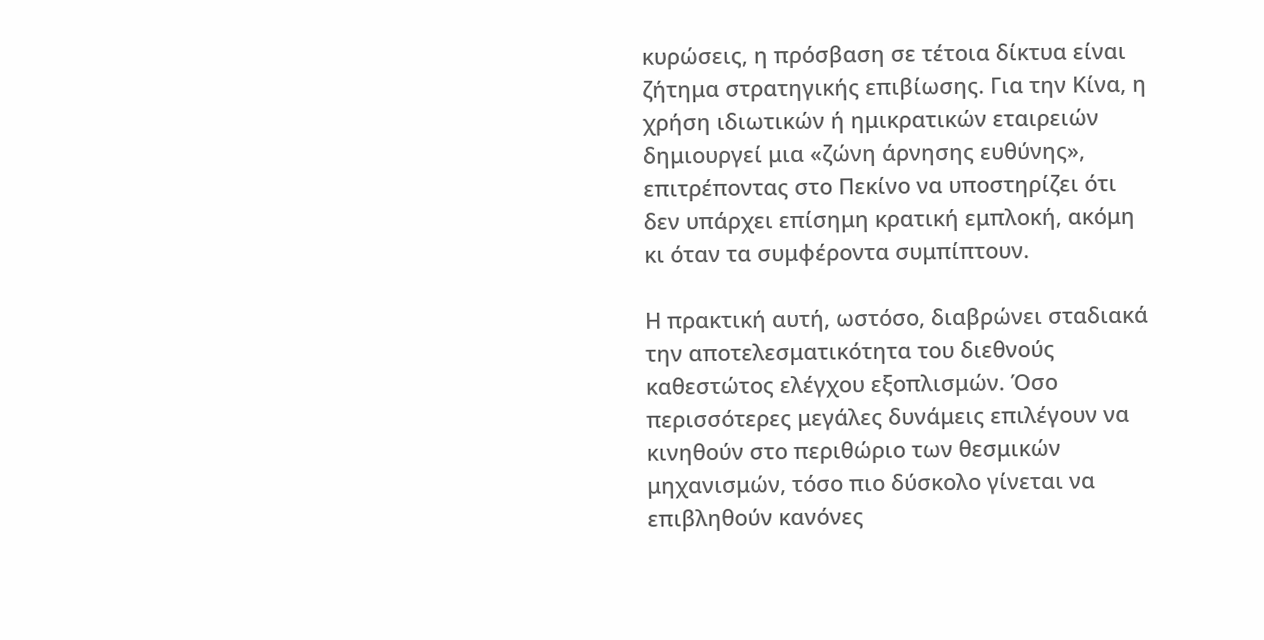κυρώσεις, η πρόσβαση σε τέτοια δίκτυα είναι ζήτημα στρατηγικής επιβίωσης. Για την Κίνα, η χρήση ιδιωτικών ή ημικρατικών εταιρειών δημιουργεί μια «ζώνη άρνησης ευθύνης», επιτρέποντας στο Πεκίνο να υποστηρίζει ότι δεν υπάρχει επίσημη κρατική εμπλοκή, ακόμη κι όταν τα συμφέροντα συμπίπτουν.

Η πρακτική αυτή, ωστόσο, διαβρώνει σταδιακά την αποτελεσματικότητα του διεθνούς καθεστώτος ελέγχου εξοπλισμών. Όσο περισσότερες μεγάλες δυνάμεις επιλέγουν να κινηθούν στο περιθώριο των θεσμικών μηχανισμών, τόσο πιο δύσκολο γίνεται να επιβληθούν κανόνες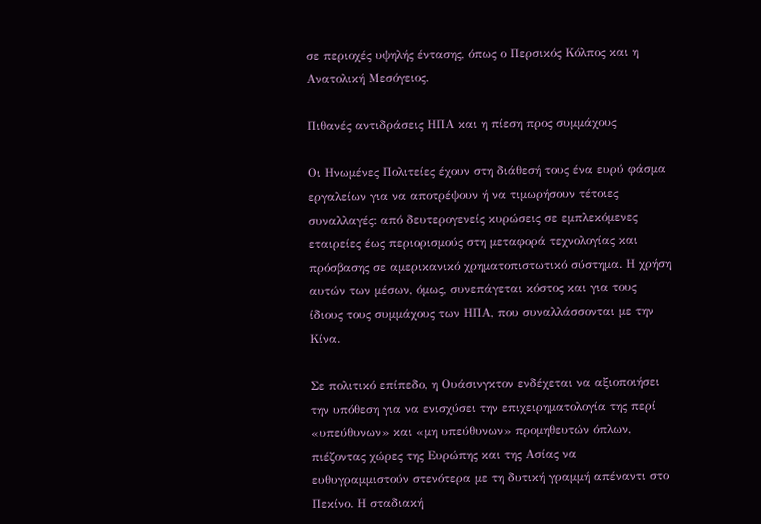σε περιοχές υψηλής έντασης, όπως ο Περσικός Κόλπος και η Ανατολική Μεσόγειος.

Πιθανές αντιδράσεις ΗΠΑ και η πίεση προς συμμάχους

Οι Ηνωμένες Πολιτείες έχουν στη διάθεσή τους ένα ευρύ φάσμα εργαλείων για να αποτρέψουν ή να τιμωρήσουν τέτοιες συναλλαγές: από δευτερογενείς κυρώσεις σε εμπλεκόμενες εταιρείες έως περιορισμούς στη μεταφορά τεχνολογίας και πρόσβασης σε αμερικανικό χρηματοπιστωτικό σύστημα. Η χρήση αυτών των μέσων, όμως, συνεπάγεται κόστος και για τους ίδιους τους συμμάχους των ΗΠΑ, που συναλλάσσονται με την Κίνα.

Σε πολιτικό επίπεδο, η Ουάσινγκτον ενδέχεται να αξιοποιήσει την υπόθεση για να ενισχύσει την επιχειρηματολογία της περί «υπεύθυνων» και «μη υπεύθυνων» προμηθευτών όπλων, πιέζοντας χώρες της Ευρώπης και της Ασίας να ευθυγραμμιστούν στενότερα με τη δυτική γραμμή απέναντι στο Πεκίνο. Η σταδιακή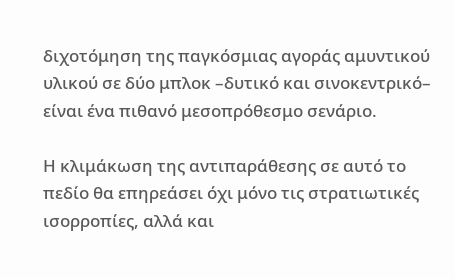διχοτόμηση της παγκόσμιας αγοράς αμυντικού υλικού σε δύο μπλοκ –δυτικό και σινοκεντρικό– είναι ένα πιθανό μεσοπρόθεσμο σενάριο.

Η κλιμάκωση της αντιπαράθεσης σε αυτό το πεδίο θα επηρεάσει όχι μόνο τις στρατιωτικές ισορροπίες, αλλά και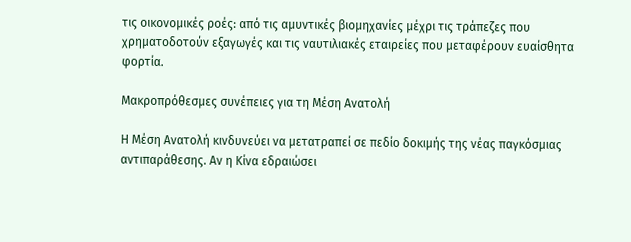τις οικονομικές ροές: από τις αμυντικές βιομηχανίες μέχρι τις τράπεζες που χρηματοδοτούν εξαγωγές και τις ναυτιλιακές εταιρείες που μεταφέρουν ευαίσθητα φορτία.

Μακροπρόθεσμες συνέπειες για τη Μέση Ανατολή

Η Μέση Ανατολή κινδυνεύει να μετατραπεί σε πεδίο δοκιμής της νέας παγκόσμιας αντιπαράθεσης. Αν η Κίνα εδραιώσει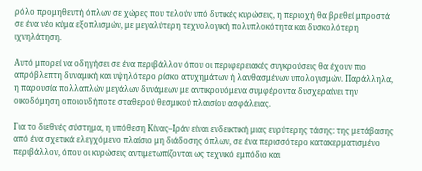ρόλο προμηθευτή όπλων σε χώρες που τελούν υπό δυτικές κυρώσεις, η περιοχή θα βρεθεί μπροστά σε ένα νέο κύμα εξοπλισμών, με μεγαλύτερη τεχνολογική πολυπλοκότητα και δυσκολότερη ιχνηλάτηση.

Αυτό μπορεί να οδηγήσει σε ένα περιβάλλον όπου οι περιφερειακές συγκρούσεις θα έχουν πιο απρόβλεπτη δυναμική και υψηλότερο ρίσκο ατυχημάτων ή λανθασμένων υπολογισμών. Παράλληλα, η παρουσία πολλαπλών μεγάλων δυνάμεων με αντικρουόμενα συμφέροντα δυσχεραίνει την οικοδόμηση οποιουδήποτε σταθερού θεσμικού πλαισίου ασφάλειας.

Για το διεθνές σύστημα, η υπόθεση Κίνας–Ιράν είναι ενδεικτική μιας ευρύτερης τάσης: της μετάβασης από ένα σχετικά ελεγχόμενο πλαίσιο μη διάδοσης όπλων, σε ένα περισσότερο κατακερματισμένο περιβάλλον, όπου οι κυρώσεις αντιμετωπίζονται ως τεχνικό εμπόδιο και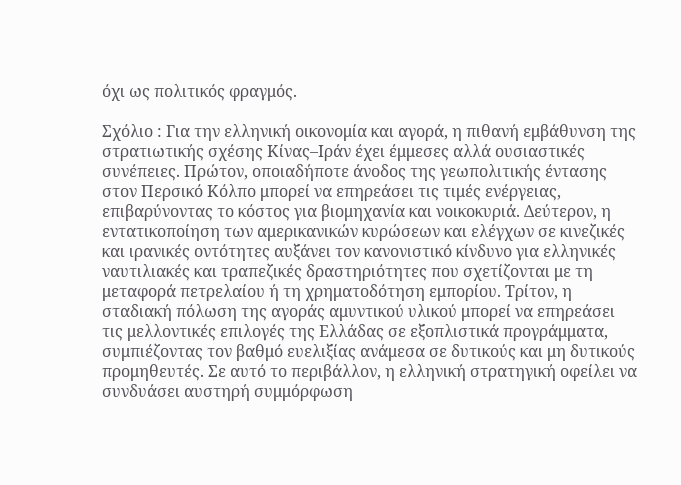όχι ως πολιτικός φραγμός.

Σχόλιο : Για την ελληνική οικονομία και αγορά, η πιθανή εμβάθυνση της στρατιωτικής σχέσης Κίνας–Ιράν έχει έμμεσες αλλά ουσιαστικές συνέπειες. Πρώτον, οποιαδήποτε άνοδος της γεωπολιτικής έντασης στον Περσικό Κόλπο μπορεί να επηρεάσει τις τιμές ενέργειας, επιβαρύνοντας το κόστος για βιομηχανία και νοικοκυριά. Δεύτερον, η εντατικοποίηση των αμερικανικών κυρώσεων και ελέγχων σε κινεζικές και ιρανικές οντότητες αυξάνει τον κανονιστικό κίνδυνο για ελληνικές ναυτιλιακές και τραπεζικές δραστηριότητες που σχετίζονται με τη μεταφορά πετρελαίου ή τη χρηματοδότηση εμπορίου. Τρίτον, η σταδιακή πόλωση της αγοράς αμυντικού υλικού μπορεί να επηρεάσει τις μελλοντικές επιλογές της Ελλάδας σε εξοπλιστικά προγράμματα, συμπιέζοντας τον βαθμό ευελιξίας ανάμεσα σε δυτικούς και μη δυτικούς προμηθευτές. Σε αυτό το περιβάλλον, η ελληνική στρατηγική οφείλει να συνδυάσει αυστηρή συμμόρφωση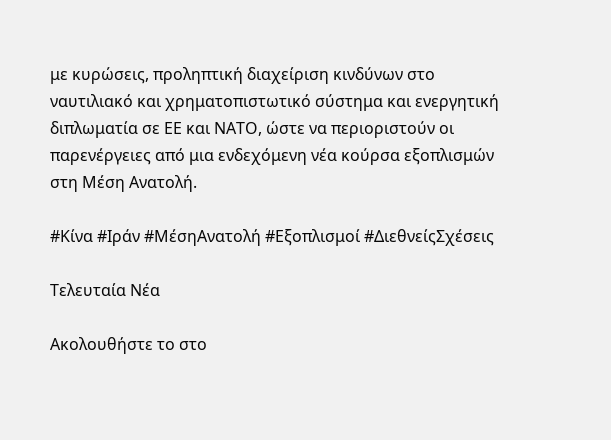με κυρώσεις, προληπτική διαχείριση κινδύνων στο ναυτιλιακό και χρηματοπιστωτικό σύστημα και ενεργητική διπλωματία σε ΕΕ και ΝΑΤΟ, ώστε να περιοριστούν οι παρενέργειες από μια ενδεχόμενη νέα κούρσα εξοπλισμών στη Μέση Ανατολή.

#Κίνα #Ιράν #ΜέσηΑνατολή #Εξοπλισμοί #ΔιεθνείςΣχέσεις

Τελευταία Νέα

Ακολουθήστε το στο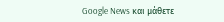Google News και μάθετε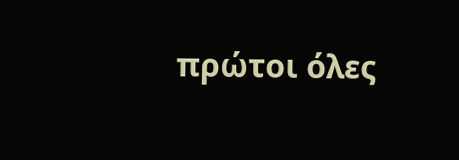πρώτοι όλες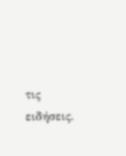τις ειδήσεις.